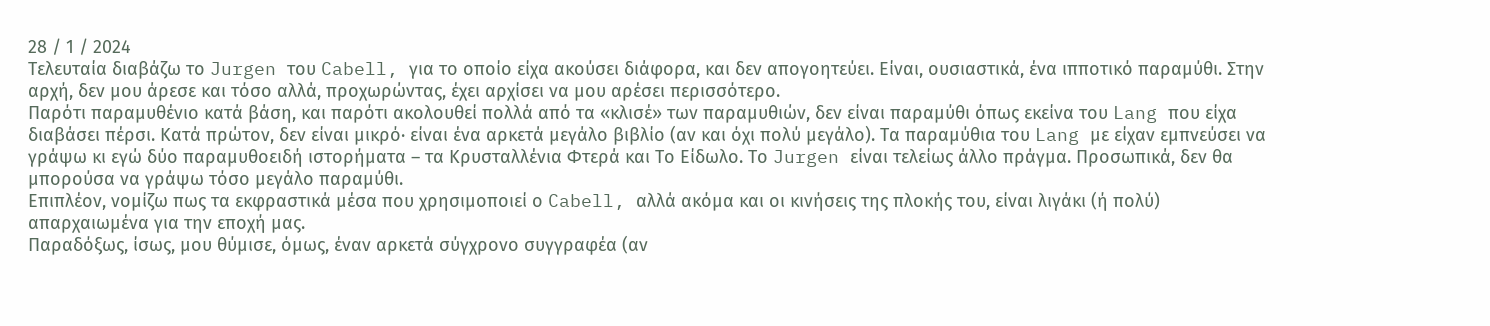28 / 1 / 2024
Τελευταία διαβάζω το Jurgen του Cabell, για το οποίο είχα ακούσει διάφορα, και δεν απογοητεύει. Είναι, ουσιαστικά, ένα ιπποτικό παραμύθι. Στην αρχή, δεν μου άρεσε και τόσο αλλά, προχωρώντας, έχει αρχίσει να μου αρέσει περισσότερο.
Παρότι παραμυθένιο κατά βάση, και παρότι ακολουθεί πολλά από τα «κλισέ» των παραμυθιών, δεν είναι παραμύθι όπως εκείνα του Lang που είχα διαβάσει πέρσι. Κατά πρώτον, δεν είναι μικρό· είναι ένα αρκετά μεγάλο βιβλίο (αν και όχι πολύ μεγάλο). Τα παραμύθια του Lang με είχαν εμπνεύσει να γράψω κι εγώ δύο παραμυθοειδή ιστορήματα – τα Κρυσταλλένια Φτερά και Το Είδωλο. Το Jurgen είναι τελείως άλλο πράγμα. Προσωπικά, δεν θα μπορούσα να γράψω τόσο μεγάλο παραμύθι.
Επιπλέον, νομίζω πως τα εκφραστικά μέσα που χρησιμοποιεί ο Cabell, αλλά ακόμα και οι κινήσεις της πλοκής του, είναι λιγάκι (ή πολύ) απαρχαιωμένα για την εποχή μας.
Παραδόξως, ίσως, μου θύμισε, όμως, έναν αρκετά σύγχρονο συγγραφέα (αν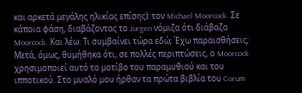και αρκετά μεγάλης ηλικίας επίσης): τον Michael Moorcock. Σε κάποια φάση, διαβάζοντας το Jurgen νόμιζα ότι διάβαζα Moorcock. Και λέω: Τι συμβαίνει τώρα εδώ; Έχω παραισθήσεις; Μετά, όμως, θυμήθηκα ότι, σε πολλές περιπτώσεις, ο Moorcock χρησιμοποιεί αυτό το μοτίβο του παραμυθιού και του ιπποτικού. Στο μυαλό μου ήρθαν τα πρώτα βιβλία του Corum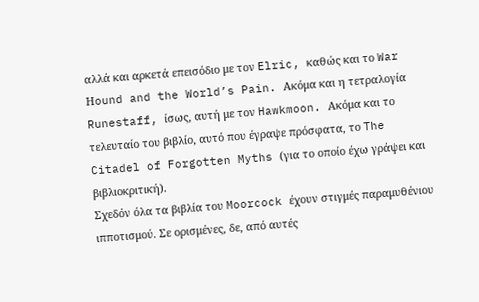αλλά και αρκετά επεισόδιο με τον Elric, καθώς και το War Ηound and the World’s Pain. Ακόμα και η τετραλογία Runestaff, ίσως, αυτή με τον Hawkmoon. Ακόμα και το τελευταίο του βιβλίο, αυτό που έγραψε πρόσφατα, το The Citadel of Forgotten Myths (για το οποίο έχω γράψει και βιβλιοκριτική).
Σχεδόν όλα τα βιβλία του Moorcock έχουν στιγμές παραμυθένιου ιπποτισμού. Σε ορισμένες, δε, από αυτές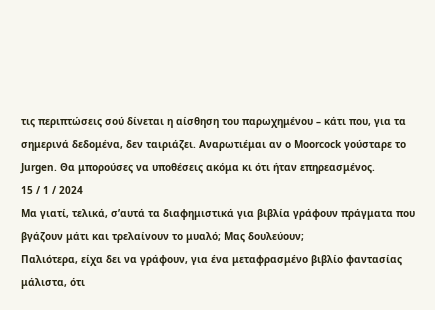τις περιπτώσεις σού δίνεται η αίσθηση του παρωχημένου – κάτι που, για τα σημερινά δεδομένα, δεν ταιριάζει. Αναρωτιέμαι αν ο Moorcock γούσταρε το Jurgen. Θα μπορούσες να υποθέσεις ακόμα κι ότι ήταν επηρεασμένος.
15 / 1 / 2024
Μα γιατί, τελικά, σ’αυτά τα διαφημιστικά για βιβλία γράφουν πράγματα που βγάζουν μάτι και τρελαίνουν το μυαλό; Μας δουλεύουν;
Παλιότερα, είχα δει να γράφουν, για ένα μεταφρασμένο βιβλίο φαντασίας μάλιστα, ότι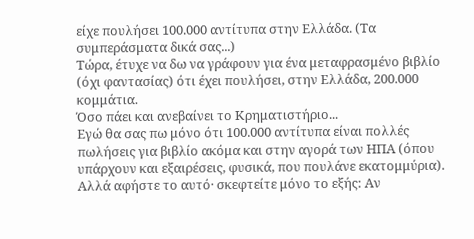είχε πουλήσει 100.000 αντίτυπα στην Ελλάδα. (Τα συμπεράσματα δικά σας...)
Τώρα, έτυχε να δω να γράφουν για ένα μεταφρασμένο βιβλίο (όχι φαντασίας) ότι έχει πουλήσει, στην Ελλάδα, 200.000 κομμάτια.
Όσο πάει και ανεβαίνει το Κρηματιστήριο...
Εγώ θα σας πω μόνο ότι 100.000 αντίτυπα είναι πολλές πωλήσεις για βιβλίο ακόμα και στην αγορά των ΗΠΑ (όπου υπάρχουν και εξαιρέσεις, φυσικά, που πουλάνε εκατομμύρια).
Αλλά αφήστε το αυτό· σκεφτείτε μόνο το εξής: Αν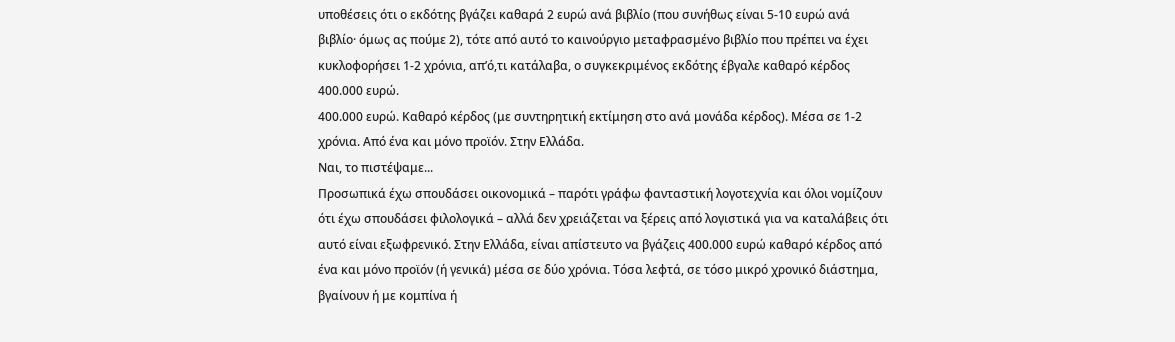υποθέσεις ότι ο εκδότης βγάζει καθαρά 2 ευρώ ανά βιβλίο (που συνήθως είναι 5-10 ευρώ ανά βιβλίο· όμως ας πούμε 2), τότε από αυτό το καινούργιο μεταφρασμένο βιβλίο που πρέπει να έχει κυκλοφορήσει 1-2 χρόνια, απ’ό,τι κατάλαβα, ο συγκεκριμένος εκδότης έβγαλε καθαρό κέρδος 400.000 ευρώ.
400.000 ευρώ. Καθαρό κέρδος (με συντηρητική εκτίμηση στο ανά μονάδα κέρδος). Μέσα σε 1-2 χρόνια. Από ένα και μόνο προϊόν. Στην Ελλάδα.
Ναι, το πιστέψαμε...
Προσωπικά έχω σπουδάσει οικονομικά – παρότι γράφω φανταστική λογοτεχνία και όλοι νομίζουν ότι έχω σπουδάσει φιλολογικά – αλλά δεν χρειάζεται να ξέρεις από λογιστικά για να καταλάβεις ότι αυτό είναι εξωφρενικό. Στην Ελλάδα, είναι απίστευτο να βγάζεις 400.000 ευρώ καθαρό κέρδος από ένα και μόνο προϊόν (ή γενικά) μέσα σε δύο χρόνια. Τόσα λεφτά, σε τόσο μικρό χρονικό διάστημα, βγαίνουν ή με κομπίνα ή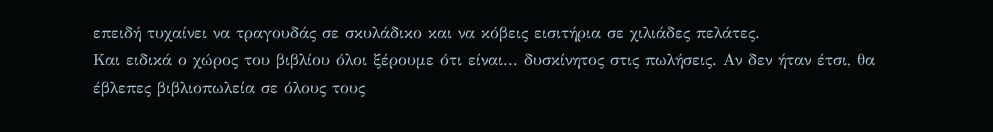επειδή τυχαίνει να τραγουδάς σε σκυλάδικο και να κόβεις εισιτήρια σε χιλιάδες πελάτες.
Και ειδικά ο χώρος του βιβλίου όλοι ξέρουμε ότι είναι... δυσκίνητος στις πωλήσεις. Αν δεν ήταν έτσι, θα έβλεπες βιβλιοπωλεία σε όλους τους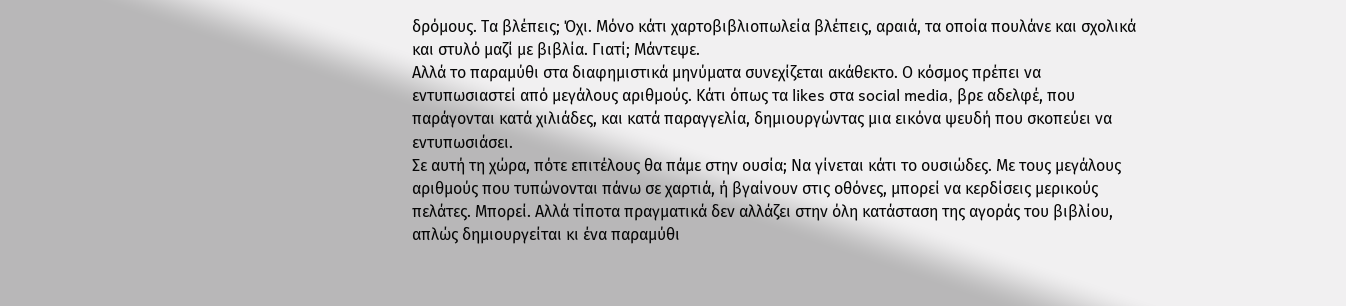δρόμους. Τα βλέπεις; Όχι. Μόνο κάτι χαρτοβιβλιοπωλεία βλέπεις, αραιά, τα οποία πουλάνε και σχολικά και στυλό μαζί με βιβλία. Γιατί; Μάντεψε.
Αλλά το παραμύθι στα διαφημιστικά μηνύματα συνεχίζεται ακάθεκτο. Ο κόσμος πρέπει να εντυπωσιαστεί από μεγάλους αριθμούς. Κάτι όπως τα likes στα social media, βρε αδελφέ, που παράγονται κατά χιλιάδες, και κατά παραγγελία, δημιουργώντας μια εικόνα ψευδή που σκοπεύει να εντυπωσιάσει.
Σε αυτή τη χώρα, πότε επιτέλους θα πάμε στην ουσία; Να γίνεται κάτι το ουσιώδες. Με τους μεγάλους αριθμούς που τυπώνονται πάνω σε χαρτιά, ή βγαίνουν στις οθόνες, μπορεί να κερδίσεις μερικούς πελάτες. Μπορεί. Αλλά τίποτα πραγματικά δεν αλλάζει στην όλη κατάσταση της αγοράς του βιβλίου, απλώς δημιουργείται κι ένα παραμύθι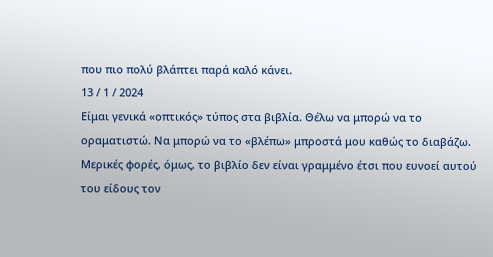που πιο πολύ βλάπτει παρά καλό κάνει.
13 / 1 / 2024
Είμαι γενικά «οπτικός» τύπος στα βιβλία. Θέλω να μπορώ να το οραματιστώ. Να μπορώ να το «βλέπω» μπροστά μου καθώς το διαβάζω. Μερικές φορές, όμως, το βιβλίο δεν είναι γραμμένο έτσι που ευνοεί αυτού του είδους τον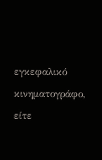εγκεφαλικό κινηματογράφο, είτε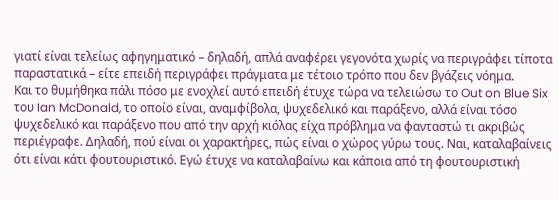γιατί είναι τελείως αφηγηματικό – δηλαδή, απλά αναφέρει γεγονότα χωρίς να περιγράφει τίποτα παραστατικά – είτε επειδή περιγράφει πράγματα με τέτοιο τρόπο που δεν βγάζεις νόημα.
Και το θυμήθηκα πάλι πόσο με ενοχλεί αυτό επειδή έτυχε τώρα να τελειώσω το Out on Blue Six του Ian McDonald, το οποίο είναι, αναμφίβολα, ψυχεδελικό και παράξενο, αλλά είναι τόσο ψυχεδελικό και παράξενο που από την αρχή κιόλας είχα πρόβλημα να φανταστώ τι ακριβώς περιέγραφε. Δηλαδή, πού είναι οι χαρακτήρες, πώς είναι ο χώρος γύρω τους. Ναι, καταλαβαίνεις ότι είναι κάτι φουτουριστικό. Εγώ έτυχε να καταλαβαίνω και κάποια από τη φουτουριστική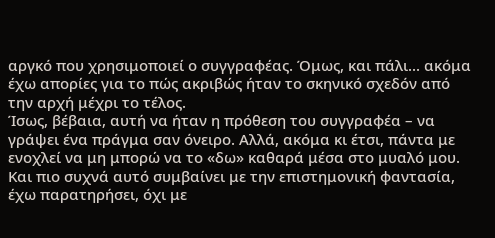αργκό που χρησιμοποιεί ο συγγραφέας. Όμως, και πάλι... ακόμα έχω απορίες για το πώς ακριβώς ήταν το σκηνικό σχεδόν από την αρχή μέχρι το τέλος.
Ίσως, βέβαια, αυτή να ήταν η πρόθεση του συγγραφέα – να γράψει ένα πράγμα σαν όνειρο. Αλλά, ακόμα κι έτσι, πάντα με ενοχλεί να μη μπορώ να το «δω» καθαρά μέσα στο μυαλό μου. Και πιο συχνά αυτό συμβαίνει με την επιστημονική φαντασία, έχω παρατηρήσει, όχι με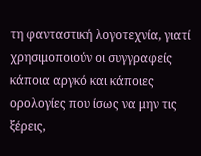τη φανταστική λογοτεχνία, γιατί χρησιμοποιούν οι συγγραφείς κάποια αργκό και κάποιες ορολογίες που ίσως να μην τις ξέρεις,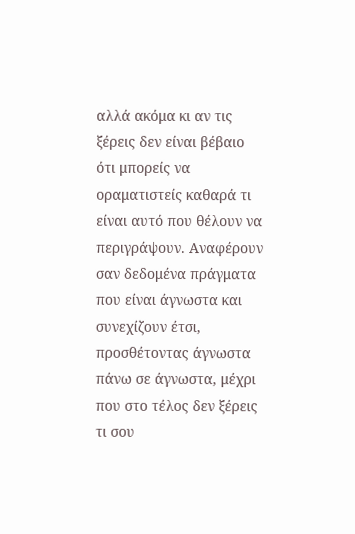αλλά ακόμα κι αν τις ξέρεις δεν είναι βέβαιο ότι μπορείς να οραματιστείς καθαρά τι είναι αυτό που θέλουν να περιγράψουν. Αναφέρουν σαν δεδομένα πράγματα που είναι άγνωστα και συνεχίζουν έτσι, προσθέτοντας άγνωστα πάνω σε άγνωστα, μέχρι που στο τέλος δεν ξέρεις τι σου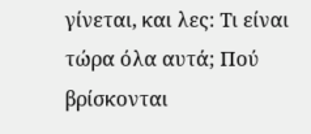γίνεται, και λες: Τι είναι τώρα όλα αυτά; Πού βρίσκονται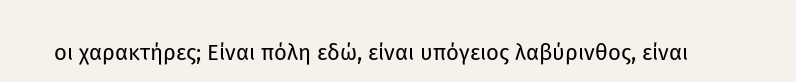οι χαρακτήρες; Είναι πόλη εδώ, είναι υπόγειος λαβύρινθος, είναι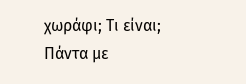χωράφι; Τι είναι;
Πάντα με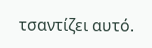τσαντίζει αυτό.